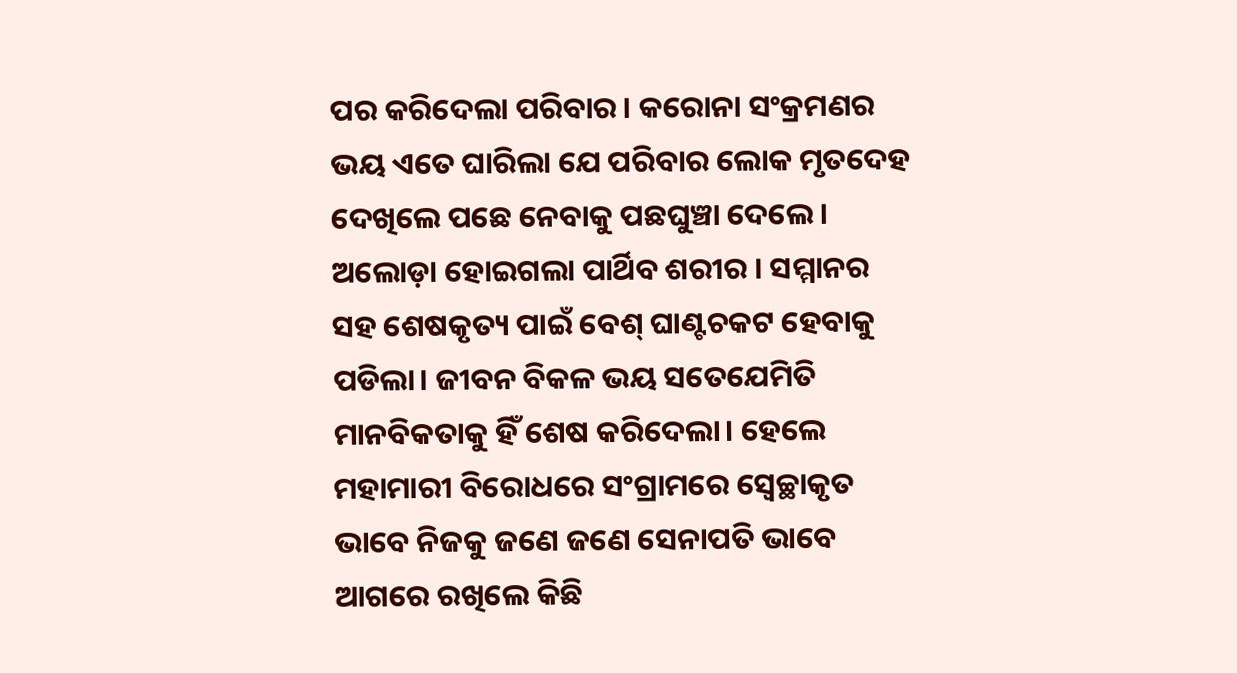ପର କରିଦେଲା ପରିବାର। କରୋନା ସଂକ୍ରମଣର ଭୟ ଏତେ ଘାରିଲା ଯେ ପରିବାର ଲୋକ ମୃତଦେହ ଦେଖିଲେ ପଛେ ନେବାକୁ ପଛଘୁଞ୍ଚା ଦେଲେ । ଅଲୋଡ଼ା ହୋଇଗଲା ପାର୍ଥିବ ଶରୀର । ସମ୍ମାନର ସହ ଶେଷକୃତ୍ୟ ପାଇଁ ବେଶ୍ ଘାଣ୍ଟଚକଟ ହେବାକୁ ପଡିଲା। ଜୀବନ ବିକଳ ଭୟ ସତେଯେମିତି ମାନବିକତାକୁ ହିଁ ଶେଷ କରିଦେଲା। ହେଲେ ମହାମାରୀ ବିରୋଧରେ ସଂଗ୍ରାମରେ ସ୍ବେଚ୍ଛାକୃତ ଭାବେ ନିଜକୁ ଜଣେ ଜଣେ ସେନାପତି ଭାବେ ଆଗରେ ରଖିଲେ କିଛି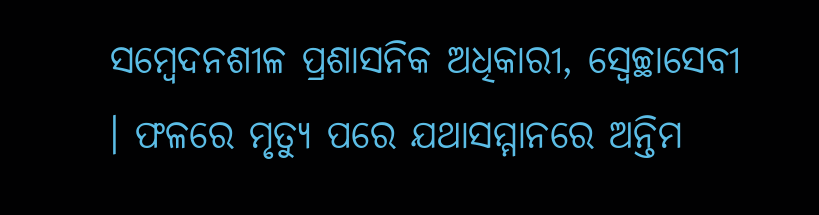ସମ୍ବେଦନଶୀଳ ପ୍ରଶାସନିକ ଅଧିକାରୀ, ସ୍ବେଚ୍ଛାସେବୀ । ଫଳରେ ମୃତ୍ୟୁ ପରେ ଯଥାସମ୍ମାନରେ ଅନ୍ତିମ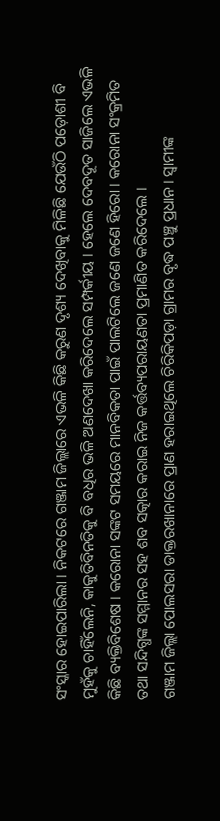ସଂସ୍କାର ହୋଇପାରିଲା । ନିକଟରେ ଗଞ୍ଜାମ ଜିଲ୍ଲାରେ ଏଭଳି କିଛି କରୁଣ ଦୃଶ୍ୟ ଦେଖିବାକୁ ମିଳିଛି ଯେଉଁଠି ପଡ଼ୋଶୀ ବି ମୁହଁକୁ ଚାହିଁଲେନି, କାକୁତିବିନତିକୁ ବି ବଧିର ଭଳି ଅଣଦେଖା କରିଦେଲେ ସମ୍ପର୍କୀୟ । ହେଲେ ଦେବଦୂତ ସାଜିଲେ ଏଭଳି କିଛି ବ୍ୟକ୍ତିବିଶେଷ । କରୋନା ସଙ୍କଟ ସମୟରେ ମାନବିକତା ପାଇଁ ପାଲଟିଲେ ଜଣେ ଜଣେ ହିରୋ । କରୋନା ସଂକ୍ରମିତ ତଥା ସନ୍ଦିଗ୍ଧଙ୍କ ସମ୍ମାନର ସହ ଶବ ସତ୍କାର କରାଇ ନିଜ କର୍ତ୍ତବ୍ୟପରାୟଣତା ପ୍ରମାଣିତ କରିଦେଲେ ।
ଗଞ୍ଜାମ ଜିଲ୍ଲା ପୋଲସରା ଡାକ୍ତରଖାନାରେ ପ୍ରାଣ ହରାଇଥିଲେ ଚିରିକିପଡ଼ା ଗ୍ରାମର ବୃଦ୍ଧ ପଞ୍ଚୁ ପ୍ରଧାନ। ସ୍ୱାମୀଙ୍କ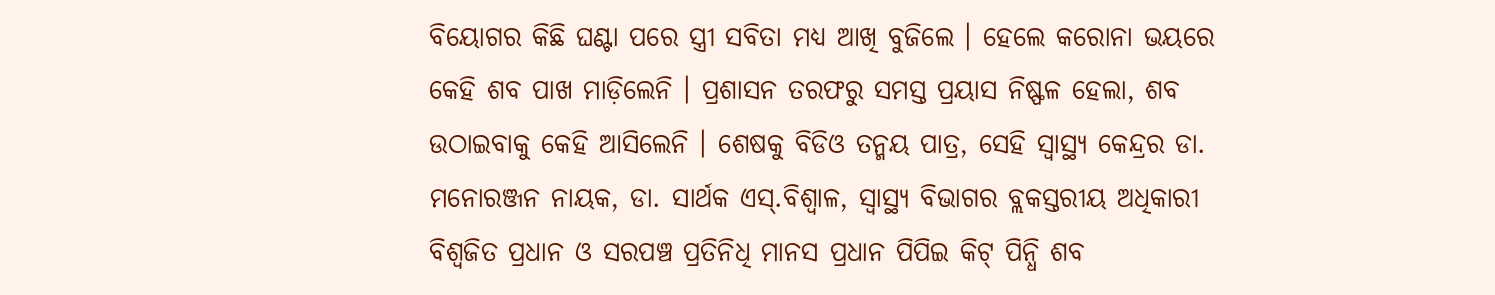ବିୟୋଗର କିଛି ଘଣ୍ଟା ପରେ ସ୍ତ୍ରୀ ସବିତା ମଧ୍ୟ ଆଖି ବୁଜିଲେ । ହେଲେ କରୋନା ଭୟରେ କେହି ଶବ ପାଖ ମାଡ଼ିଲେନି । ପ୍ରଶାସନ ତରଫରୁ ସମସ୍ତ ପ୍ରୟାସ ନିଷ୍ଫଳ ହେଲା, ଶବ ଉଠାଇବାକୁ କେହି ଆସିଲେନି । ଶେଷକୁ ବିଡିଓ ତନ୍ମୟ ପାତ୍ର, ସେହି ସ୍ବାସ୍ଥ୍ୟ କେନ୍ଦ୍ରର ଡା. ମନୋରଞ୍ଜନ ନାୟକ, ଡା. ସାର୍ଥକ ଏସ୍.ବିଶ୍ୱାଳ, ସ୍ବାସ୍ଥ୍ୟ ବିଭାଗର ବ୍ଲକସ୍ତରୀୟ ଅଧିକାରୀ ବିଶ୍ୱଜିତ ପ୍ରଧାନ ଓ ସରପଞ୍ଚ ପ୍ରତିନିଧି ମାନସ ପ୍ରଧାନ ପିପିଇ କିଟ୍ ପିନ୍ଧି ଶବ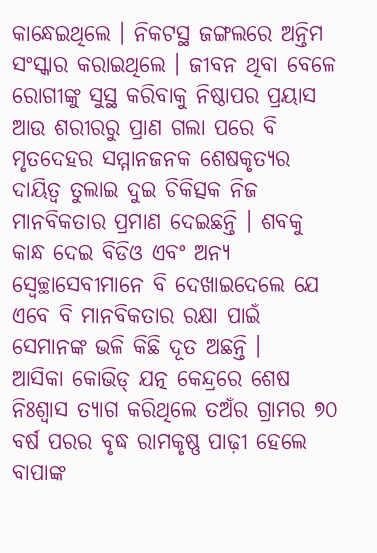କାନ୍ଧେଇଥିଲେ । ନିକଟସ୍ଥ ଜଙ୍ଗଲରେ ଅନ୍ତିମ ସଂସ୍କାର କରାଇଥିଲେ । ଜୀବନ ଥିବା ବେଳେ ରୋଗୀଙ୍କୁ ସୁସ୍ଥ କରିବାକୁ ନିଷ୍ଠାପର ପ୍ରୟାସ ଆଉ ଶରୀରରୁ ପ୍ରାଣ ଗଲା ପରେ ବି ମୃତଦେହର ସମ୍ମାନଜନକ ଶେଷକୃତ୍ୟର ଦାୟିତ୍ବ ତୁଲାଇ ଦୁଇ ଚିକିତ୍ସକ ନିଜ ମାନବିକତାର ପ୍ରମାଣ ଦେଇଛନ୍ତି । ଶବକୁ କାନ୍ଧ ଦେଇ ବିଡିଓ ଏବଂ ଅନ୍ୟ ସ୍ବେଚ୍ଛାସେବୀମାନେ ବି ଦେଖାଇଦେଲେ ଯେ ଏବେ ବି ମାନବିକତାର ରକ୍ଷା ପାଇଁ ସେମାନଙ୍କ ଭଳି କିଛି ଦୂତ ଅଛନ୍ତି ।
ଆସିକା କୋଭିଡ୍ ଯତ୍ନ କେନ୍ଦ୍ରରେ ଶେଷ ନିଃଶ୍ୱାସ ତ୍ୟାଗ କରିଥିଲେ ତଅଁର ଗ୍ରାମର ୭୦ ବର୍ଷ ପରର ବୃଦ୍ଧ ରାମକୃଷ୍ଣ ପାଢ଼ୀ ହେଲେ ବାପାଙ୍କ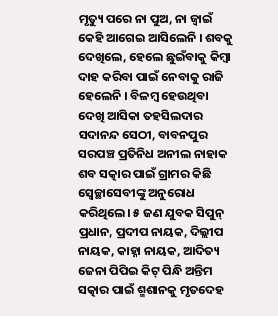ମୃତ୍ୟୁ ପରେ ନା ପୁଅ, ନା ଜ୍ବାଇଁ କେହି ଆଗେଇ ଆସିଲେନି । ଶବକୁ ଦେଖିଲେ, ହେଲେ ଛୁଇଁବାକୁ କିମ୍ବା ଦାହ କରିବା ପାଇଁ ନେବାକୁ ରାଜି ହେଲେନି । ବିଳମ୍ବ ହେଉଥିବା ଦେଖି ଆସିକା ତହସିଲଦାର ସଦାନନ୍ଦ ସେଠୀ, ବାବନପୁର ସରପଞ୍ଚ ପ୍ରତିନିଧ ଅନୀଲ ନାହାକ ଶବ ସତ୍କାର ପାଇଁ ଗ୍ରାମର କିଛି ସ୍ୱେଚ୍ଛାସେବୀଙ୍କୁ ଅନୁରୋଧ କରିଥିଲେ। ୫ ଜଣ ଯୁବକ ସିପୁନ୍ ପ୍ରଧାନ, ପ୍ରଦୀପ ନାୟକ, ଦିଲ୍ଲୀପ ନାୟକ, କାହ୍ନା ନାୟକ, ଆଦିତ୍ୟ ଜେନା ପିପିଇ କିଟ୍ ପିନ୍ଧି ଅନ୍ତିମ ସତ୍କାର ପାଇଁ ଶ୍ମଶାନକୁ ମୃତଦେହ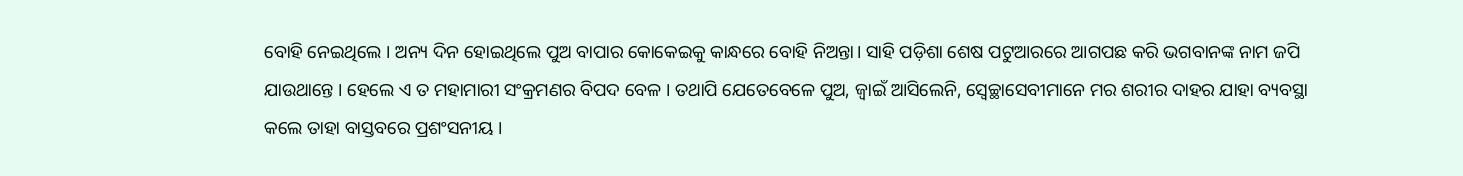ବୋହି ନେଇଥିଲେ । ଅନ୍ୟ ଦିନ ହୋଇଥିଲେ ପୁଅ ବାପାର କୋକେଇକୁ କାନ୍ଧରେ ବୋହି ନିଅନ୍ତା। ସାହି ପଡ଼ିଶା ଶେଷ ପଟୁଆରରେ ଆଗପଛ କରି ଭଗବାନଙ୍କ ନାମ ଜପି ଯାଉଥାନ୍ତେ । ହେଲେ ଏ ତ ମହାମାରୀ ସଂକ୍ରମଣର ବିପଦ ବେଳ । ତଥାପି ଯେତେବେଳେ ପୁଅ, ଜ୍ବାଇଁ ଆସିଲେନି, ସ୍ବେଚ୍ଛାସେବୀମାନେ ମର ଶରୀର ଦାହର ଯାହା ବ୍ୟବସ୍ଥା କଲେ ତାହା ବାସ୍ତବରେ ପ୍ରଶଂସନୀୟ ।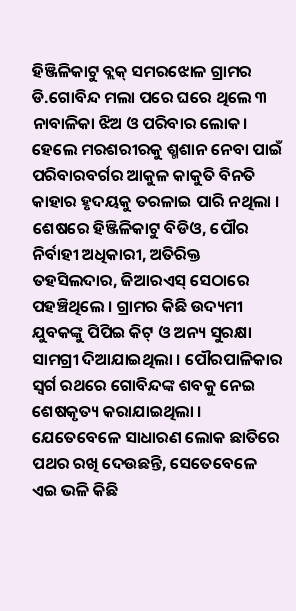ହିଞ୍ଜିଳିକାଟୁ ବ୍ଲକ୍ ସମରଝୋଳ ଗ୍ରାମର ଡି.ଗୋବିନ୍ଦ ମଲା ପରେ ଘରେ ଥିଲେ ୩ ନାବାଳିକା ଝିଅ ଓ ପରିବାର ଲୋକ। ହେଲେ ମରଶରୀରକୁ ଶ୍ମଶାନ ନେବା ପାଇଁ ପରିବାରବର୍ଗର ଆକୁଳ କାକୁତି ବିନତି କାହାର ହୃଦୟକୁ ତରଳାଇ ପାରି ନଥିଲା । ଶେଷରେ ହିଞ୍ଜିଳିକାଟୁ ବିଡିଓ, ପୌର ନିର୍ବାହୀ ଅଧିକାରୀ, ଅତିରିକ୍ତ ତହସିଲଦାର, ଜିଆରଏସ୍ ସେଠାରେ ପହଞ୍ଚିଥିଲେ । ଗ୍ରାମର କିଛି ଉଦ୍ୟମୀ ଯୁବକଙ୍କୁ ପିପିଇ କିଟ୍ ଓ ଅନ୍ୟ ସୁରକ୍ଷା ସାମଗ୍ରୀ ଦିଆଯାଇଥିଲା । ପୌରପାଳିକାର ସ୍ଵର୍ଗ ରଥରେ ଗୋବିନ୍ଦଙ୍କ ଶବକୁ ନେଇ ଶେଷକୃତ୍ୟ କରାଯାଇଥିଲା ।
ଯେତେବେଳେ ସାଧାରଣ ଲୋକ ଛାତିରେ ପଥର ରଖି ଦେଉଛନ୍ତି, ସେତେବେଳେ ଏଇ ଭଳି କିଛି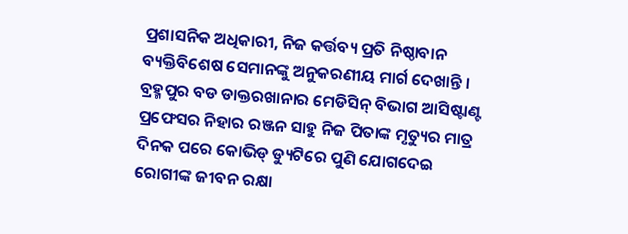ପ୍ରଶାସନିକ ଅଧିକାରୀ, ନିଜ କର୍ତ୍ତବ୍ୟ ପ୍ରତି ନିଷ୍ଠାବାନ ବ୍ୟକ୍ତିବିଶେଷ ସେମାନଙ୍କୁ ଅନୁକରଣୀୟ ମାର୍ଗ ଦେଖାନ୍ତି । ବ୍ରହ୍ମପୁର ବଡ ଡାକ୍ତରଖାନାର ମେଡିସିନ୍ ବିଭାଗ ଆସିଷ୍ଟାଣ୍ଟ ପ୍ରଫେସର ନିହାର ରଞ୍ଜନ ସାହୁ ନିଜ ପିତାଙ୍କ ମୃତ୍ୟୁର ମାତ୍ର ଦିନକ ପରେ କୋଭିଡ୍ ଡ୍ୟୁଟିରେ ପୁଣି ଯୋଗଦେଇ ରୋଗୀଙ୍କ ଜୀବନ ରକ୍ଷା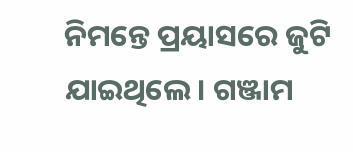ନିମନ୍ତେ ପ୍ରୟାସରେ ଜୁଟି ଯାଇଥିଲେ। ଗଞ୍ଜାମ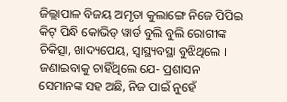ଜିଲ୍ଲାପାଳ ବିଜୟ ଅମୃତା କୁଲାଙ୍ଗେ ନିଜେ ପିପିଇ କିଟ୍ ପିନ୍ଧି କୋଭିଡ୍ ୱାର୍ଡ ବୁଲି ବୁଲି ରୋଗୀଙ୍କ ଚିକିତ୍ସା, ଖାଦ୍ୟପେୟ, ସ୍ବାସ୍ଥ୍ୟବସ୍ଥା ବୁଝିଥିଲେ । ଜଣାଇବାକୁ ଚାହିଁଥିଲେ ଯେ- ପ୍ରଶାସନ ସେମାନଙ୍କ ସହ ଅଛି, ନିଜ ପାଇଁ ନୁହେଁ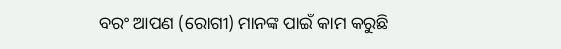ବରଂ ଆପଣ (ରୋଗୀ) ମାନଙ୍କ ପାଇଁ କାମ କରୁଛି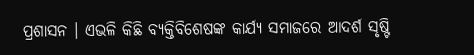ପ୍ରଶାସନ । ଏଭଳି କିଛି ବ୍ୟକ୍ତିବିଶେଷଙ୍କ କାର୍ଯ୍ୟ ସମାଜରେ ଆଦର୍ଶ ସୃଷ୍ଟି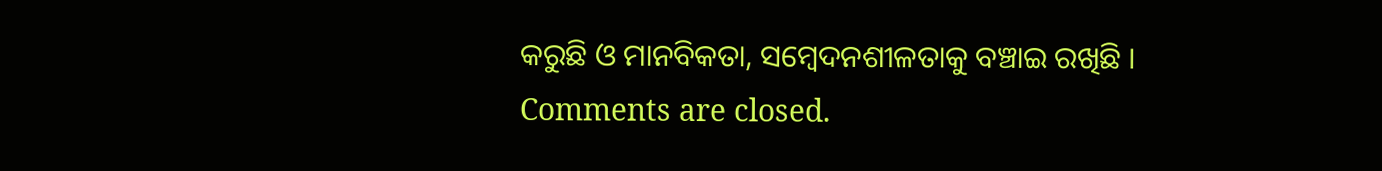କରୁଛି ଓ ମାନବିକତା, ସମ୍ବେଦନଶୀଳତାକୁ ବଞ୍ଚାଇ ରଖିଛି ।
Comments are closed.